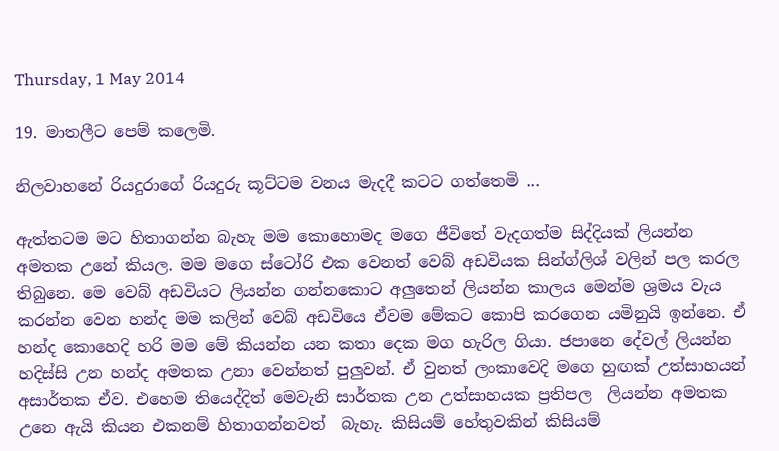Thursday, 1 May 2014

19. මාතලීට පෙම් කලෙමි.

නිලවාහනේ රියදුරාගේ රියදුරු කූට්ටම වනය මැදදී කටට ගත්තෙමි ...

ඇත්තටම මට හිතාගන්න බැහැ මම කොහොමද මගෙ ජීවිතේ වැදගත්ම සිද්දියක් ලියන්න අමතක උනේ කියල. මම මගෙ ස්ටෝරි එක වෙනත් වෙබ් අඩවියක සින්ග්ලිශ් වලින් පල කරල තිබුනෙ. මෙ වෙබ් අඩවියට ලියන්න ගන්නකොට අලුතෙන් ලියන්න කාලය මෙන්ම ශ්‍රමය වැය කරන්න වෙන හන්ද මම කලින් වෙබ් අඩවියෙ ඒවම මේකට කොපි කරගෙන යමිනුයි ඉන්නෙ. ඒ හන්ද කොහෙදි හරි මම මේ කියන්න යන කතා දෙක මග හැරිල ගියා. ජපානෙ දේවල් ලියන්න හදිස්සි උන හන්ද අමතක උනා වෙන්නත් පුලුවන්. ඒ වුනත් ලංකාවෙදි මගෙ හුඟක් උත්සාහයන් අසාර්තක ඒව. එහෙම තියෙද්දිත් මෙවැනි සාර්තක උන උත්සාහයක ප්‍රතිපල  ලියන්න අමතක උනෙ ඇයි කියන එකනම් හිතාගන්නවත්  බැහැ. කිසියම් හේතුවකින් කිසියම්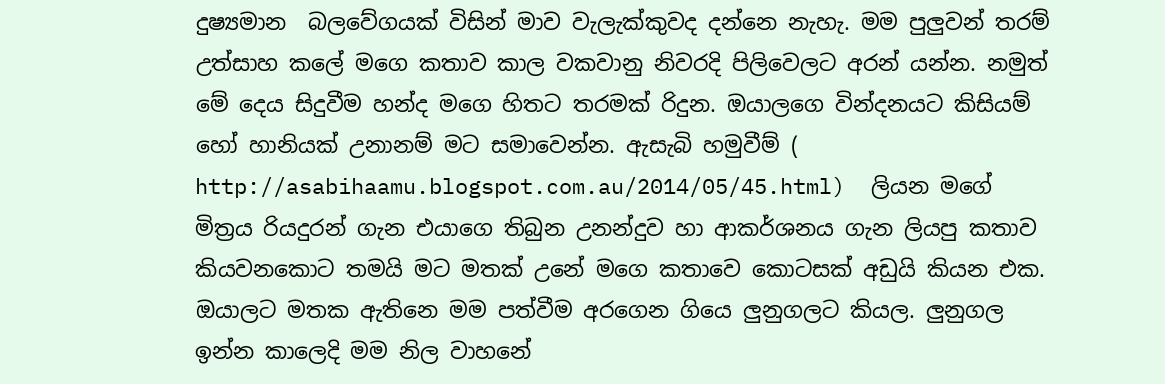දුෂ්‍යමාන  බලවේගයක් විසින් මාව වැලැක්කුවද දන්නෙ නැහැ. මම පුලුවන් තරම් උත්සාහ කලේ මගෙ කතාව කාල වකවානු නිවරදි පිලිවෙලට අරන් යන්න. නමුත් මේ දෙය සිදුවීම හන්ද මගෙ හිතට තරමක් රිදුන. ඔයාලගෙ වින්දනයට කිසියම් හෝ හානියක් උනානම් මට සමාවෙන්න. ඇසැබි හමුවීම් ( http://asabihaamu.blogspot.com.au/2014/05/45.html)  ලියන මගේ මිත්‍රය රියදුරන් ගැන එයාගෙ තිබුන උනන්දුව හා ආකර්ශනය ගැන ලියපු කතාව කියවනකොට තමයි මට මතක් උනේ මගෙ කතාවෙ කොටසක් අඩුයි කියන එක. ඔයාලට මතක ඇතිනෙ මම පත්වීම අරගෙන ගියෙ ලුනුගලට කියල. ලුනුගල ඉන්න කාලෙදි මම නිල වාහනේ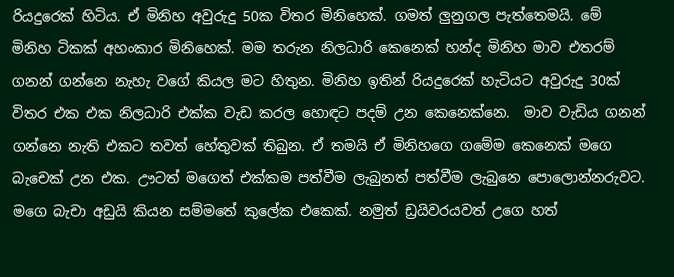රියදුරෙක් හිටිය. ඒ මිනිහ අවුරුදු 50ක විතර මිනිහෙක්. ගමත් ලුනුගල පැත්තෙමයි. මේ මිනිහ ටිකක් අහංකාර මිනිහෙක්. මම තරුන නිලධාරි කෙනෙක් හන්ද මිනිහ මාව එතරම් ගනන් ගන්නෙ නැහැ වගේ කියල මට හිතුන. මිනිහ ඉතින් රියදුරෙක් හැටියට අවුරුදු 30ක් විතර එක එක නිලධාරි එක්ක වැඩ කරල හොඳට පදම් උන කෙනෙක්නෙ.  මාව වැඩිය ගනන් ගන්නෙ නැති එකට තවත් හේතුවක් තිබුන. ඒ තමයි ඒ මිනිහගෙ ගමේම කෙනෙක් මගෙ බැචෙක් උන එක. ඌටත් මගෙත් එක්කම පත්වීම ලැබුනත් පත්වීම ලැබුනෙ පොලොන්නරුවට. මගෙ බැචා අඩුයි කියන සම්මතේ කුලේක එකෙක්. නමුත් ඩ්‍රයිවරයවත් උගෙ හත්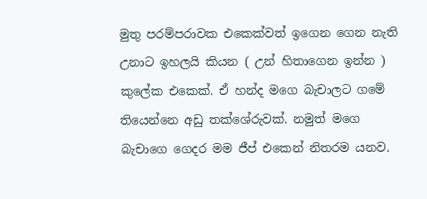මුතු පරම්පරාවක එකෙක්වත් ඉගෙන ගෙන නැති උනාට ඉහලයි කියන ( උන් හිතාගෙන ඉන්න ) කුලේක එකෙක්. ඒ හන්ද මගෙ බැචාලට ගමේ තියෙන්නෙ අඩු තක්ශේරුවක්. නමුත් මගෙ බැචාගෙ ගෙදර මම ජීප් එකෙන් නිතරම යනව.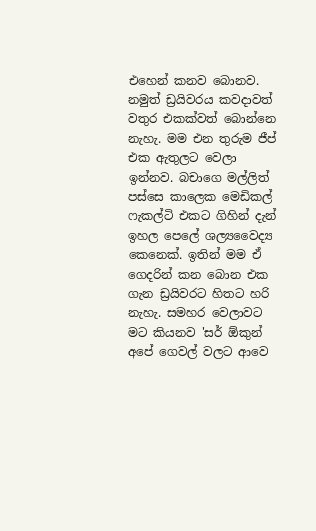එහෙන් කනව බොනව. නමුත් ඩ්‍රයිවරය කවදාවත් වතුර එකක්වත් බොන්නෙ නැහැ. මම එන තුරුම ජීප් එක ඇතුලට වෙලා ඉන්නව. බචාගෙ මල්ලිත් පස්සෙ කාලෙක මෙඩිකල් ෆැකල්ටි එකට ගිහින් දැන් ඉහල පෙලේ ශල්‍යවෛද්‍ය කෙනෙක්. ඉතින් මම ඒ ගෙදරින් කන බොන එක ගැන ඩ්‍රයිවරට හිතට හරි නැහැ. සමහර වෙලාවට මට කියනව 'සර් ඕකුන්  අපේ ගෙවල් වලට ආවෙ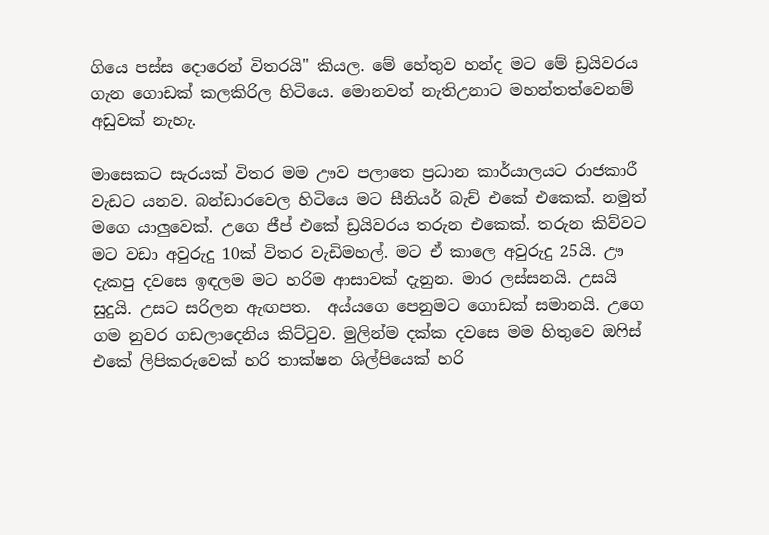ගියෙ පස්ස දොරෙන් විතරයි" කියල. මේ හේතුව හන්ද මට මේ ඩ්‍රයිවරය ගැන ගොඩක් කලකිරිල හිටියෙ. මොනවත් නැතිඋනාට මහන්තත්වෙනම් අඩුවක් නැහැ.

මාසෙකට සැරයක් විතර මම ඌව පලාතෙ ප්‍රධාන කාර්යාලයට රාජකාරී වැඩට යනව. බන්ඩාරවෙල හිටියෙ මට සීනියර් බැච් එකේ එකෙක්. නමුත් මගෙ යාලුවෙක්. උගෙ ජීප් එකේ ඩ්‍රයිවරය තරුන එකෙක්. තරුන කිව්වට මට වඩා අවුරුදු 10ක් විතර වැඩිමහල්. මට ඒ කාලෙ අවුරුදු 25යි. ඌ දැකපු දවසෙ ඉඳලම මට හරිම ආසාවක් දැනුන. මාර ලස්සනයි. උසයි සුදුයි. උසට සරිලන ඇඟපත.  අය්යගෙ පෙනුමට ගොඩක් සමානයි. උගෙ ගම නුවර ගඩලාදෙනිය කිට්ටුව. මුලින්ම දක්ක දවසෙ මම හිතුවෙ ඔෆිස් එකේ ලිපිකරුවෙක් හරි තාක්ෂන ශිල්පියෙක් හරි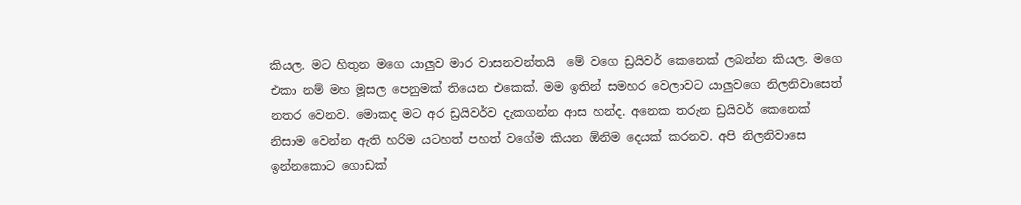කියල. මට හිතුන මගෙ යාලුව මාර වාසනවන්තයි  මේ වගෙ ඩ්‍රයිවර් කෙනෙක් ලබන්න කියල. මගෙ එකා නම් මහ මූසල පෙනුමක් තියෙන එකෙක්. මම ඉතින් සමහර වෙලාවට යාලුවගෙ නිලනිවාසෙත් නතර වෙනව. මොකද මට අර ඩ්‍රයිවර්ව දැකගන්න ආස හන්ද. අනෙක තරුන ඩ්‍රයිවර් කෙනෙක් නිසාම වෙන්න ඇති හරිම යටහත් පහත් වගේම කියන ඕනිම දෙයක් කරනව. අපි නිලනිවාසෙ ඉන්නකොට ගොඩක්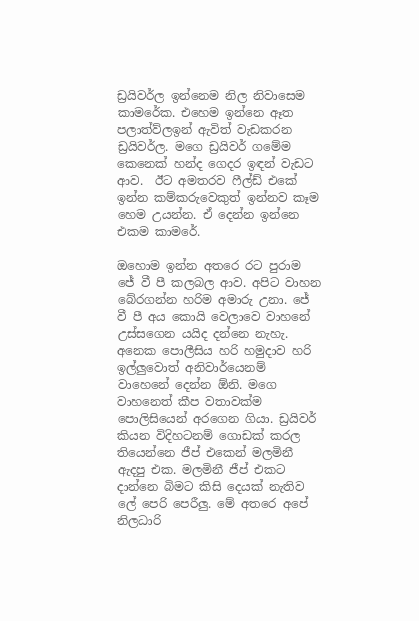ඩ්‍රයිවර්ල ඉන්නෙම නිල නිවාසෙම කාමරේක. එහෙම ඉන්නෙ ඈත පලාත්ව්ලඉන් ඇවිත් වැඩකරන ඩ්‍රයිවර්ල. මගෙ ඩ්‍රයිවර් ගමේම කෙනෙක් හන්ද ගෙදර ඉඳන් වැඩට ආව.  ඊට අමතරව ෆීල්ඩ් එකේ ඉන්න කම්කරුවෙකුත් ඉන්නව කෑම හෙම උයන්න. ඒ දෙන්න ඉන්නෙ එකම කාමරේ.

ඔහොම ඉන්න අතරෙ රට පුරාම ජේ වී පී කලබල ආව. අපිට වාහන බේරගන්න හරිම අමාරු උනා. ජේ වී පී අය කොයි වෙලාවෙ වාහනේ උස්සගෙන යයිද දන්නෙ නැහැ. අනෙක පොලීසිය හරි හමුදාව හරි ඉල්ලුවොත් අනිවාර්යෙනම් වාහෙනේ දෙන්න ඕනි. මගෙ වාහනෙත් කීප වතාවක්ම පොලිසියෙන් අරගෙන ගියා. ඩ්‍රයිවර් කියන විදිහටනම් ගොඩක් කරල තියෙන්නෙ ජීප් එකෙන් මලමිනී ඇදපු එක. මලමිනී ජීප් එකට දාන්නෙ බිමට කිසි දෙයක් නැතිව ලේ පෙරි පෙරීලු. මේ අතරෙ අපේ නිලධාරි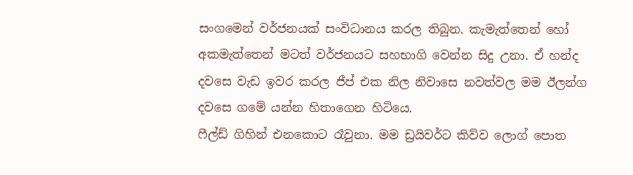සංගමෙන් වර්ජනයක් සංවිධානය කරල තිබුන. කැමැත්තෙන් හෝ අකමැත්තෙන් මටත් වර්ජනයට සහභාගි වෙන්න සිදු උනා. ඒ හන්ද දවසෙ වැඩ ඉවර කරල ජීප් එක නිල නිවාසෙ නවත්වල මම ඊලන්ග දවසෙ ගමේ යන්න හිතාගෙන හිටියෙ.
ෆීල්ඩ් ගිහින් එනකොට රෑවුනා. මම ඩ්‍රයිවර්ට කිව්ව ලොග් පොත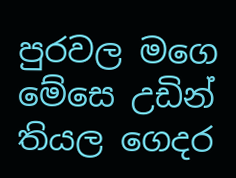පුරවල මගෙ මේසෙ උඩින් තියල ගෙදර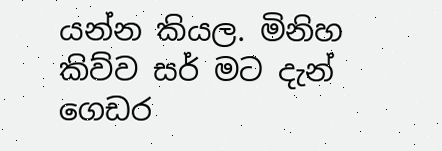යන්න කියල. මිනිහ කිව්ව සර් මට දැන් ගෙඩර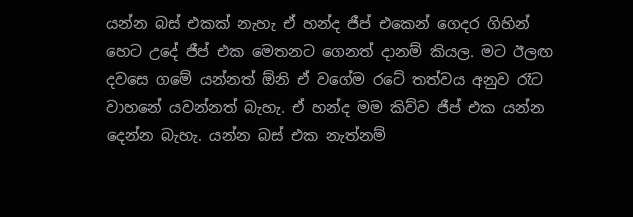යන්න බස් එකක් නැහැ ඒ හන්ද ජීප් එකෙන් ගෙදර ගිහින් හෙට උදේ ජීප් එක මෙතනට ගෙනත් දානම් කියල. මට ඊලඟ දවසෙ ගමේ යන්නත් ඕනි ඒ වගේම රටේ තත්වය අනුව රෑට වාහනේ යවන්නත් බැහැ. ඒ හන්ද මම කිව්ව ජීප් එක යන්න දෙන්න බැහැ. යන්න බස් එක නැත්නම්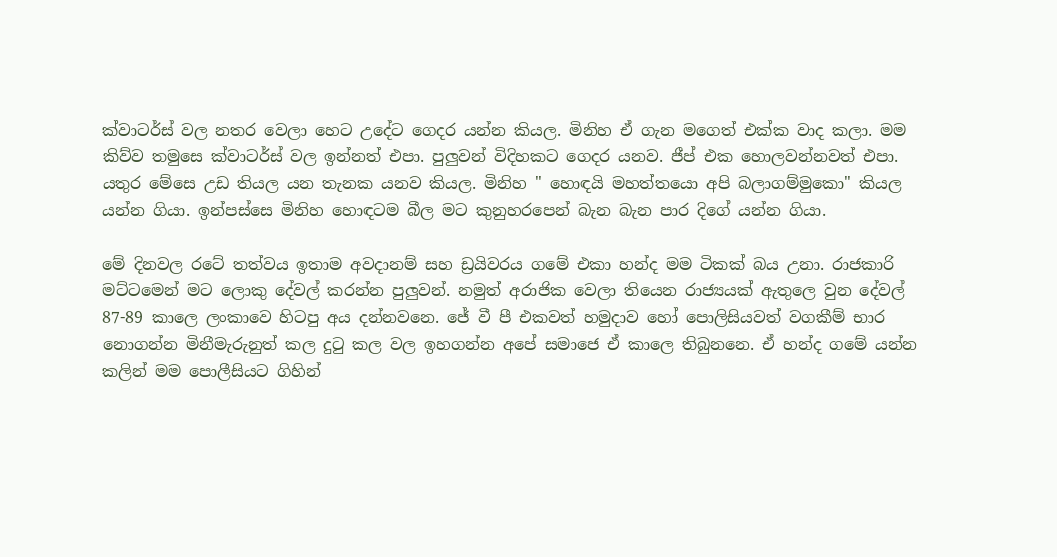ක්වාටර්ස් වල නතර වෙලා හෙට උදේට ගෙදර යන්න කියල. මිනිහ ඒ ගැන මගෙත් එක්ක වාද කලා. මම කිව්ව තමුසෙ ක්වාටර්ස් වල ඉන්නත් එපා. පුලුවන් විදිහකට ගෙදර යනව. ජීප් එක හොලවන්නවත් එපා. යතුර මේසෙ උඩ තියල යන තැනක යනව කියල. මිනිහ " හොඳයි මහත්තයො අපි බලාගම්මුකො" කියල  යන්න ගියා. ඉන්පස්සෙ මිනිහ හොඳටම බීල මට කුනුහරපෙන් බැන බැන පාර දිගේ යන්න ගියා.

මේ දිනවල රටේ තත්වය ඉතාම අවදානම් සහ ඩ්‍රයිවරය ගමේ එකා හන්ද මම ටිකක් බය උනා. රාජකාරි මට්ටමෙන් මට ලොකු දේවල් කරන්න පුලුවන්. නමුත් අරාජික වෙලා තියෙන රාජ්‍යයක් ඇතුලෙ වුන දේවල් 87-89 කාලෙ ලංකාවෙ හිටපු අය දන්නවනෙ. ජේ වී පී එකවත් හමුදාව හෝ පොලිසියවත් වගකීම් භාර නොගන්න මිනීමැරුනුත් කල දුටු කල වල ඉහගන්න අපේ සමාජෙ ඒ කාලෙ තිබුනනෙ. ඒ හන්ද ගමේ යන්න කලින් මම පොලීසියට ගිහින්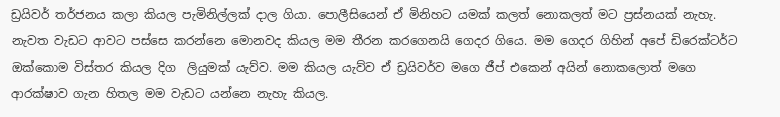ඩ්‍රයිවර් තර්ජනය කලා කියල පැමිනිල්ලක් දාල ගියා. පොලීසියෙන් ඒ මිනිහට යමක් කලත් නොකලත් මට ප්‍රස්නයක් නැහැ. නැවත වැඩට ආවට පස්සෙ කරන්නෙ මොනවද කියල මම තීරන කරගෙනයි ගෙදර ගියෙ. මම ගෙදර ගිහින් අපේ ඩිරෙක්ටර්ට ඔක්කොම විස්තර කියල දිග  ලියුමක් යැව්ව. මම කියල යැව්ව ඒ ඩ්‍රයිවර්ව මගෙ ජීප් එකෙන් අයින් නොකලොත් මගෙ ආරක්ෂාව ගැන හිතල මම වැඩට යන්නෙ නැහැ කියල.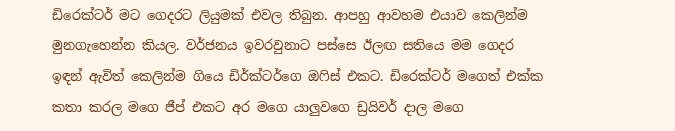ඩිරෙක්ටර් මට ගෙදරට ලියුමක් එවල තිබුන. ආපහු ආවහම එයාව කෙලින්ම මුනගැහෙන්න කියල. වර්ජනය ඉවරවුනාට පස්සෙ ඊලඟ සතියෙ මම ගෙදර ඉඳන් ඇවිත් කෙලින්ම ගියෙ ඩිර්ක්ටර්ගෙ ඔෆිස් එකට. ඩිරෙක්ටර් මගෙත් එක්ක කතා කරල මගෙ ජීප් එකට අර මගෙ යාලුවගෙ ඩ්‍රයිවර් දාල මගෙ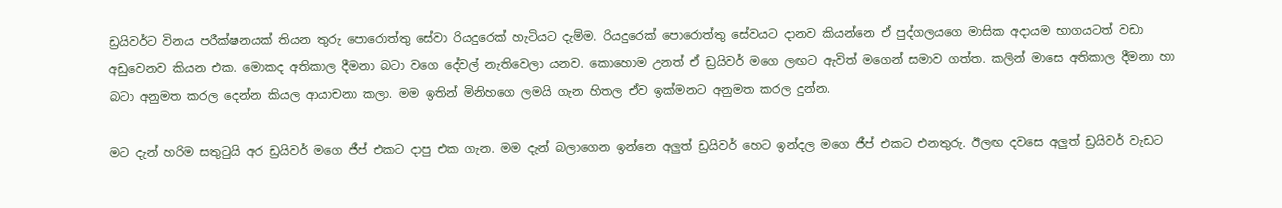ඩ්‍රයිවර්ට විනය පරීක්ෂනයක් තියන තුරු පොරොත්තු සේවා රියදුරෙක් හැටියට දැම්ම. රියදුරෙක් පොරොත්තු සේවයට දානව කියන්නෙ ඒ පුද්ගලයගෙ මාසික අදායම භාගයටත් වඩා අඩුවෙනව කියන එක. මොකද අතිකාල දීමනා බටා වගෙ දේවල් නැතිවෙලා යනව. කොහොම උනත් ඒ ඩ්‍රයිවර් මගෙ ලඟට ඇවිත් මගෙන් සමාව ගත්ත. කලින් මාසෙ අතිකාල දීමනා හා බටා අනුමත කරල දෙන්න කියල ආයාචනා කලා. මම ඉතින් මිනිහගෙ ලමයි ගැන හිතල ඒව ඉක්මනට අනුමත කරල දුන්න.

මට දැන් හරිම සතුටුයි අර ඩ්‍රයිවර් මගෙ ජීප් එකට දාපු එක ගැන. මම දැන් බලාගෙන ඉන්නෙ අලුත් ඩ්‍රයිවර් හෙට ඉන්දල මගෙ ජීප් එකට එනතුරු. ඊලඟ දවසෙ අලුත් ඩ්‍රයිවර් වැඩට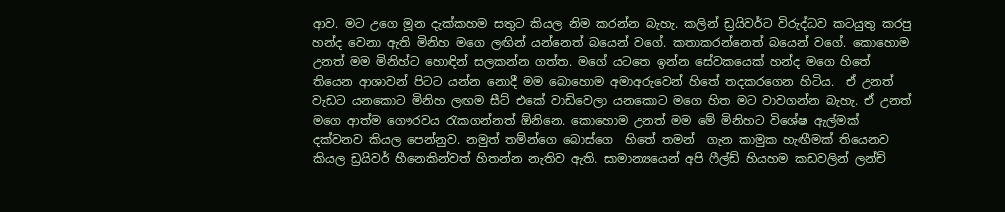ආව. මට උගෙ මූන දැක්කහම සතුට කියල නිම කරන්න බැහැ. කලින් ඩ්‍රයිවර්ට විරුද්ධව කටයුතු කරපු හන්ද වෙනා ඇති මිනිහ මගෙ ලඟින් යන්නෙත් බයෙන් වගේ. කතාකරන්නෙත් බයෙන් වගේ. කොහොම උනත් මම මිනිහ්ට හොඳින් සලකන්න ගත්ත. මගේ යටතෙ ඉන්න සේවකයෙක් හන්ද මගෙ හිතේ තියෙන ආශාවන් පිටට යන්න නොදී මම බොහොම අමාඅරුවෙන් හිතේ තදකරගෙන හිටිය.  ඒ උනත් වැඩට යනකොට මිනිහ ලඟම සීට් එකේ වාඩිවෙලා යනකොට මගෙ හිත මට වාවගන්න බැහැ. ඒ උනත් මගෙ ආත්ම ගෞරවය රැකගන්නත් ඕනිනෙ. කොහොම උනත් මම මේ මිනිහට විශේෂ ඇල්මක් දක්වනව කියල පෙන්නුව. නමුත් තම්න්ගෙ බොස්ගෙ  හිතේ තමන්  ගැන කාමුක හැඟීමක් තියෙනව කියල ඩ්‍රයිවර් හීනෙකින්වත් හිතන්න නැතිව ඇති. සාමාන්‍යයෙන් අපි ෆීල්ඩ් හියහම කඩවලින් ලන්ච්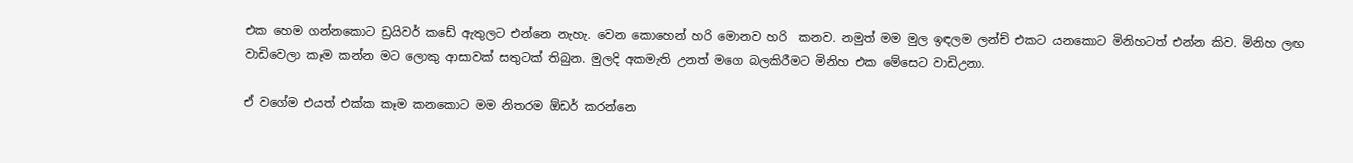එක හෙම ගන්නකොට ඩ්‍රයිවර් කඩේ ඇතුලට එන්නෙ නැහැ. වෙන කොහෙන් හරි මොනව හරි  කනව. නමුත් මම මුල ඉඳලම ලන්ච් එකට යනකොට මිනිහටත් එන්න කිව. මිනිහ ලඟ වාඩිවෙලා කෑම කන්න මට ලොකු ආසාවක් සතුටක් තිබුන. මුලදි අකමැති උනත් මගෙ බලකිරීමට මිනිහ එක මේසෙට වාඩිඋනා.

ඒ වගේම එයත් එක්ක කෑම කනකොට මම නිතරම ඕඩර් කරන්නෙ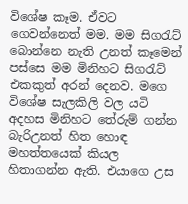විශේෂ කෑම. ඒවට ගෙවන්නෙත් මම. මම සිගරැට් බොන්නෙ නැති උනත් කෑමෙන් පස්සෙ මම මිනිහට සිගරැට් එකකුත් අරන් දෙනව. මගෙ විශේෂ සැලකිලි වල යටි අදහස මිනිහට තේරුම් ගන්න බැරිඋනත් හිත හොඳ මහත්තයෙක් කියල හිතාගන්න ඇති. එයාගෙ උස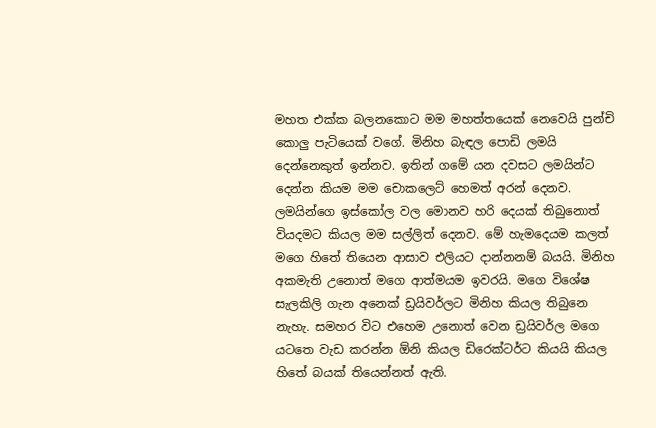මහත එක්ක බලනකොට මම මහත්තයෙක් නෙවෙයි පුන්චි කොලු පැටියෙක් වගේ. මිනිහ බැඳල පොඩි ලමයි දෙන්නෙකුත් ඉන්නව. ඉතින් ගමේ යන දවසට ලමයින්ට දෙන්න කියම මම චොකලෙට් හෙමත් අරන් දෙනව. ලමයින්ගෙ ඉස්කෝල වල මොනව හරි දෙයක් තිබුනොත් වියදමට කියල මම සල්ලිත් දෙනව. මේ හැමදෙයම කලත් මගෙ හිතේ තියෙන ආසාව එලියට දාන්නනම් බයයි. මිනිහ අකමැති උනොත් මගෙ ආත්මයම ඉවරයි. මගෙ විශේෂ සැලකිලි ගැන අනෙක් ඩ්‍රයිවර්ලට මිනිහ කියල තිබුනෙ නැහැ. සමහර විට එහෙම උනොත් වෙන ඩ්‍රයිවර්ල මගෙ යටතෙ වැඩ කරන්න ඕනි කියල ඩිරෙක්ටර්ට කියයි කියල හිතේ බයක් තියෙන්නත් ඇති.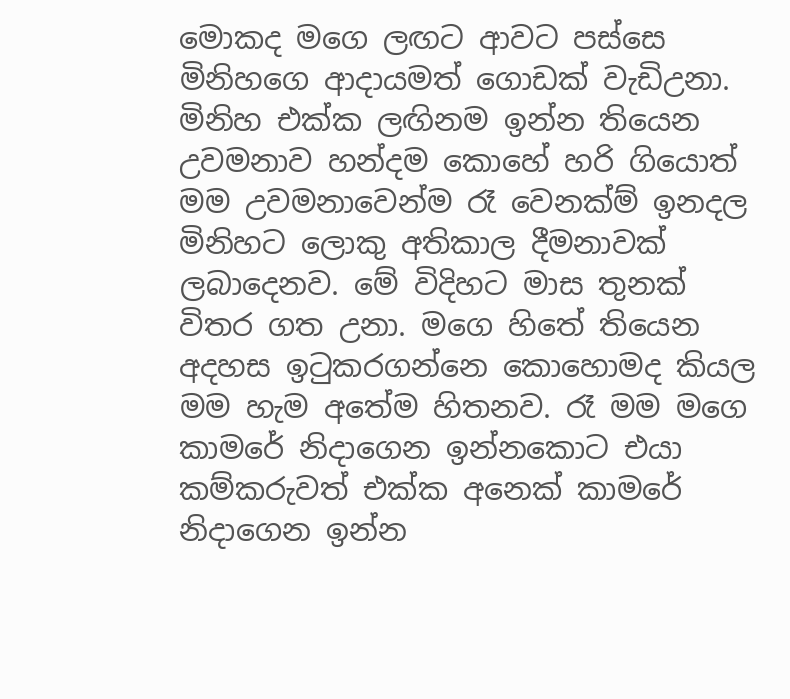මොකද මගෙ ලඟට ආවට පස්සෙ මිනිහගෙ ආදායමත් ගොඩක් වැඩිඋනා. මිනිහ එක්ක ලඟිනම ඉන්න තියෙන උවමනාව හන්දම කොහේ හරි ගියොත් මම උවමනාවෙන්ම රෑ වෙනක්ම් ඉනදල මිනිහට ලොකු අතිකාල දීමනාවක් ලබාදෙනව. මේ විදිහට මාස තුනක් විතර ගත උනා. මගෙ හිතේ තියෙන අදහස ඉටුකරගන්නෙ කොහොමද කියල මම හැම අතේම හිතනව. රෑ මම මගෙ කාමරේ නිදාගෙන ඉන්නකොට එයා කම්කරුවත් එක්ක අනෙක් කාමරේ නිදාගෙන ඉන්න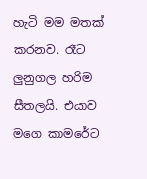හැටි මම මතක් කරනව. රෑට ලුනුගල හරිම සීතලයි. එයාව මගෙ කාමරේට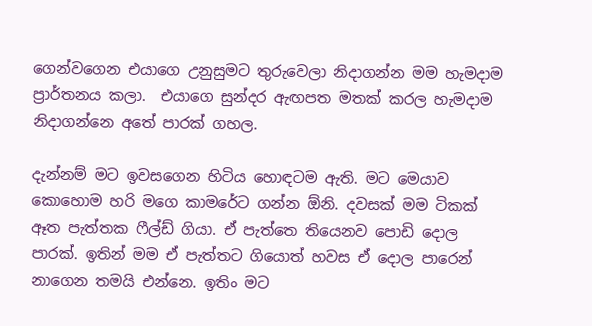ගෙන්වගෙන එයාගෙ උනුසුමට තුරුවෙලා නිදාගන්න මම හැමදාම ප්‍රාර්තනය කලා.  එයාගෙ සුන්දර ඇඟපත මතක් කරල හැමදාම නිදාගන්නෙ අතේ පාරක් ගහල.

දැන්නම් මට ඉවසගෙන හිටිය හොඳටම ඇති. මට මෙයාව කොහොම හරි මගෙ කාමරේට ගන්න ඕනි. දවසක් මම ටිකක් ඈත පැත්තක ෆීල්ඩ් ගියා. ඒ පැත්තෙ තියෙනව පොඩි දොල පාරක්. ඉතින් මම ඒ පැත්තට ගියොත් හවස ඒ දොල පාරෙන් නාගෙන තමයි එන්නෙ. ඉතිං මට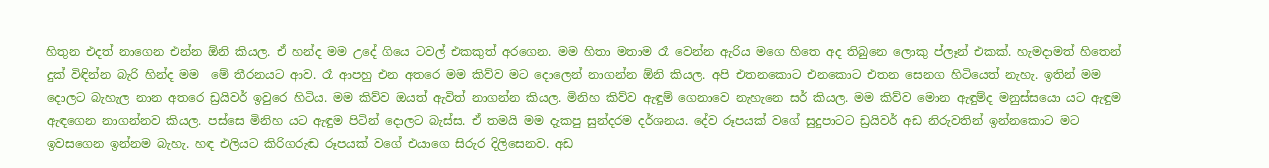හිතුන එදත් නාගෙන එන්න ඕනි කියල. ඒ හන්ද මම උදේ ගියෙ ටවල් එකකුත් අරගෙන. මම හිතා මතාම රෑ වෙන්න ඇරිය මගෙ හිතෙ අද තිබුනෙ ලොකු ප්ලෑන් එකක්. හැමදාමත් හිතෙන් දුක් විඳින්න බැරි හින්ද මම  මේ තීරනයට ආව. රෑ ආපහු එන අතරෙ මම කිව්ව මට දොලෙන් නාගන්න ඕනි කියල. අපි එතනකොට එනකොට එතන සෙනග හිටියෙත් නැහැ. ඉතින් මම දොලට බැහැල නාන අතරෙ ඩ්‍රයිවර් ඉවුරෙ හිටිය. මම කිව්ව ඔයත් ඇවිත් නාගන්න කියල. මිනිහ කිව්ව ඇඳුම් ගෙනාවෙ නැහැනෙ සර් කියල. මම කිව්ව මොන ඇඳුම්ද මනුස්සයො යට ඇඳුම ඇඳගෙන නාගන්නව කියල. පස්සෙ මිනිහ යට ඇඳුම පිටින් දොලට බැස්ස. ඒ තමයි මම දැකපු සුන්දරම දර්ශනය. දේව රූපයක් වගේ සුදුපාටට ඩ්‍රයිවර් අඩ නිරුවතින් ඉන්නකොට මට ඉවසගෙන ඉන්නම බැහැ. හඳ එලියට කිරිගරුඬ රූපයක් වගේ එයාගෙ සිරුර දිලිසෙනව. අඩ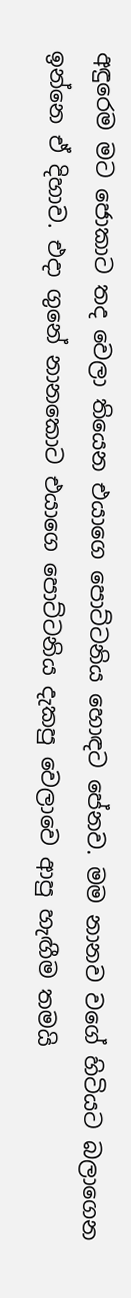අඳුරෙම මට ජොකාට තද වෙලා තියෙන එයාගෙ පොට්ටනිය හොඳට පේනව. මම නානව වගේ හිටියට බලාගෙන ඉන්නෙ ඒ දිහාව. එදා ගුනේ නානකොට එයාගෙ පොට්ටනිය දැකපු වෙලාවෙ ආපු හැඟීම තමයි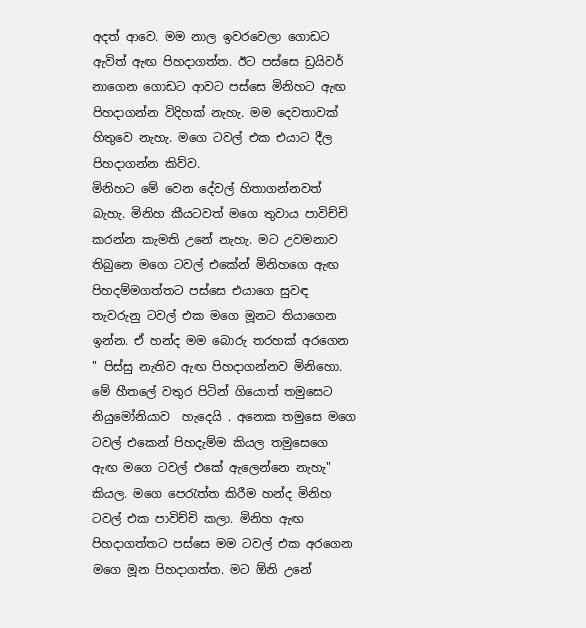අදත් ආවෙ. මම නාල ඉවරවෙලා ගොඩට ඇවිත් ඇඟ පිහදාගත්ත. ඊට පස්සෙ ඩ්‍රයිවර් නාගෙන ගොඩට ආවට පස්සෙ මිනිහට ඇඟ පිහදාගන්න විදිහක් නැහැ. මම දෙවතාවක් හිතුවෙ නැහැ. මගෙ ටවල් එක එයාට දීල පිහදාගන්න කිව්ව.
මිනිහට මේ වෙන දේවල් හිතාගන්නවත් බැහැ. මිනිහ කීයටවත් මගෙ තුවාය පාවිච්චි කරන්න කැමති උනේ නැහැ. මට උවමනාව තිබුනෙ මගෙ ටවල් එකේන් මිනිහගෙ ඇඟ පිහදම්මගත්තට පස්සෙ එයාගෙ සුවඳ තැවරුනු ටවල් එක මගෙ මූනට තියාගෙන ඉන්න. ඒ හන්ද මම බොරු තරහක් අරගෙන " පිස්සු නැතිව ඇඟ පිහදාගන්නව මිනිහො. මේ හීතලේ වතුර පිටින් ගියොත් තමුසෙට නියුමෝනියාව  හැදෙයි . අනෙක තමුසෙ මගෙ ටවල් එකෙන් පිහදැම්ම කියල තමුසෙගෙ ඇඟ මගෙ ටවල් එකේ ඇලෙන්නෙ නැහැ" කියල. මගෙ පෙරැත්ත කිරීම හන්ද මිනිහ ටවල් එක පාවිච්චි කලා. මිනිහ ඇඟ පිහදාගත්තට පස්සෙ මම ටවල් එක අරගෙන මගෙ මූන පිහදාගත්ත. මට ඕනි උනේ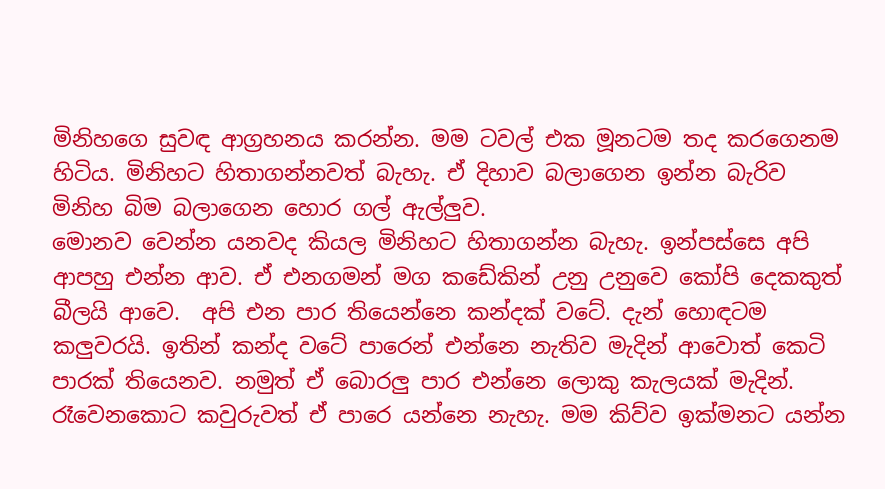මිනිහගෙ සුවඳ ආග්‍රහනය කරන්න. මම ටවල් එක මූනටම තද කරගෙනම හිටිය. මිනිහට හිතාගන්නවත් බැහැ. ඒ දිහාව බලාගෙන ඉන්න බැරිව මිනිහ බිම බලාගෙන හොර ගල් ඇල්ලුව.
මොනව වෙන්න යනවද කියල මිනිහට හිතාගන්න බැහැ. ඉන්පස්සෙ අපි ආපහු එන්න ආව. ඒ එනගමන් මග කඩේකින් උනු උනුවෙ කෝපි දෙකකුත් බීලයි ආවෙ.  අපි එන පාර තියෙන්නෙ කන්දක් වටේ. දැන් හොඳටම කලුවරයි. ඉතින් කන්ද වටේ පාරෙන් එන්නෙ නැතිව මැදින් ආවොත් කෙටි පාරක් තියෙනව. නමුත් ඒ බොරලු පාර එන්නෙ ලොකු කැලයක් මැදින්. රෑවෙනකොට කවුරුවත් ඒ පාරෙ යන්නෙ නැහැ. මම කිව්ව ඉක්මනට යන්න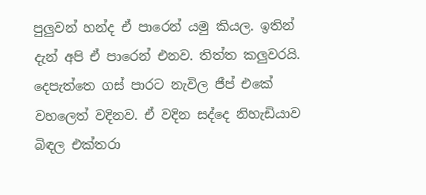පුලුවන් හන්ද ඒ පාරෙන් යමු කියල. ඉතින් දැන් අපි ඒ පාරෙන් එනව. තිත්ත කලුවරයි. දෙපැත්තෙ ගස් පාරට නැවිල ජීප් එකේ වහලෙත් වදිනව. ඒ වදින සද්දෙ නිහැඩියාව බිඳල එක්තරා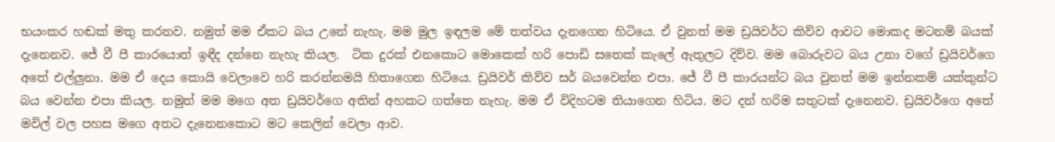භයංකර හඬක් මතු කරනව. නමුත් මම ඒකට බය උනේ නැහැ. මම මුල ඉඳලම මේ තත්වය දැනගෙන හිටියෙ. ඒ වුනත් මම ඩ්‍රයිවර්ට කිව්ව ආවට මොකද මටනම් බයක් දැනෙනව. ජේ වී පී කාරයොත් ඉඳීද දන්නෙ නැහැ කියල.  ටික දුරක් එනකොට මොකෙක් හරි පොඩි සතෙක් කැලේ ඇතුලට දිව්ව. මම බොරුවට බය උනා වගේ ඩ්‍රයිවර්ගෙ අතේ එල්ලුනා. මම ඒ දෙය කොයි වෙලාවෙ හරි කරන්නමයි හිතාගෙන හිටියෙ. ඩ්‍රයිවර් කිව්ව සර් බයවෙන්න එපා. ජේ වී පී කාරයන්ට බය වුනත් මම ඉන්නකම් යක්කුන්ට බය වෙන්න එපා කියල. නමුත් මම මගෙ අත ඩ්‍රයිවර්ගෙ අතින් අහකට ගත්තෙ නැහැ. මම ඒ විදිහටම තියාගෙන හිටිය. මට දන් හරිම සතුටක් දැනෙනව. ඩ්‍රයිවර්ගෙ අතේ මවිල් වල පහස මගෙ අතට දැනෙනකොට මට කෙලින් වෙලා ආව.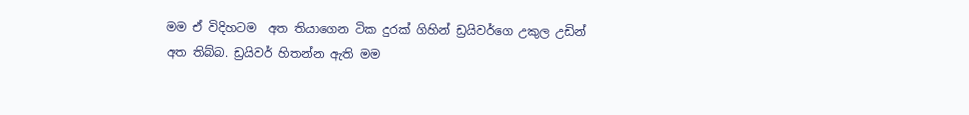මම ඒ විදිහටම  අත තියාගෙන ටික දුරක් ගිහින් ඩ්‍රයිවර්ගෙ උකුල උඩින් අත තිබ්බ. ඩ්‍රයිවර් හිතන්න ඇති මම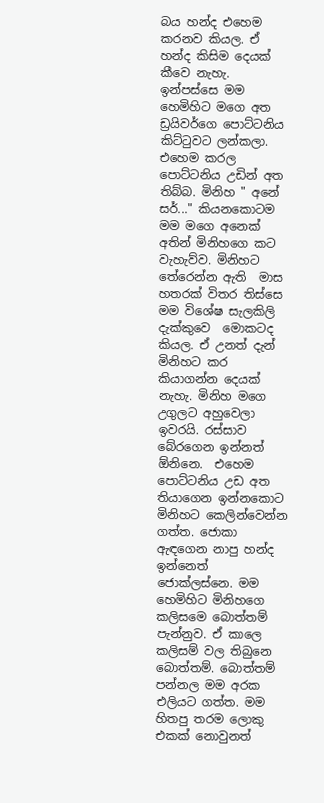බය හන්ද එහෙම කරනව කියල. ඒ හන්ද කිසිම දෙයක් කීවෙ නැහැ. ඉන්පස්සෙ මම හෙමිහිට මගෙ අත ඩ්‍රයිවර්ගෙ පොට්ටනිය කිට්ටුවට ලන්කලා.  එහෙම කරල පොට්ටනිය උඩින් අත තිබ්බ. මිනිහ " අනේ සර්..." කියනකොටම මම මගෙ අනෙක් අතින් මිනිහගෙ කට වැහැව්ව. මිනිහට තේරෙන්න ඇති  මාස හතරක් විතර තිස්සෙ මම විශේෂ සැලකිලි දැක්කුවෙ  මොකටද කියල. ඒ උනත් දැන් මිනිහට කර කියාගන්න දෙයක් නැහැ. මිනිහ මගෙ උගුලට අහුවෙලා ඉවරයි. රස්සාව බේරගෙන ඉන්නත් ඕනිනෙ.  එහෙම පොට්ටනිය උඩ අත තියාගෙන ඉන්නකොට මිනිහට කෙලින්වෙන්න ගත්ත. ජොකා ඇඳගෙන නාපු හන්ද ඉන්නෙත් ජොක්ලස්නෙ. මම හෙමිහිට මිනිහගෙ කලිසමෙ බොත්තම් පැන්නුව. ඒ කාලෙ කලිසම් වල තිබුනෙ බොත්තම්. බොත්තම් පන්නල මම අරක එලියට ගත්ත. මම හිතපු තරම ලොකු එකක් නොවුනත්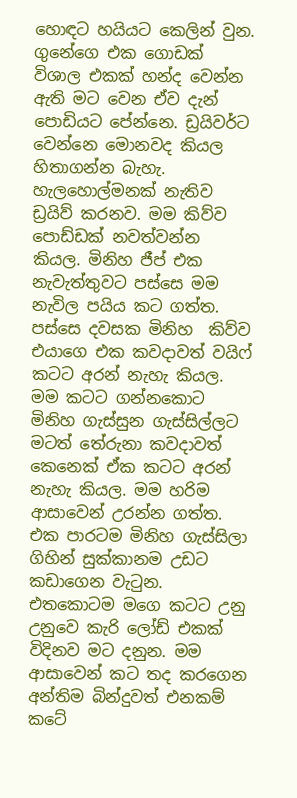හොඳට හයියට කෙලින් වුන. ගුනේගෙ එක ගොඩක් විශාල එකක් හන්ද වෙන්න ඇති මට වෙන ඒව දැන් පොඩියට පේන්නෙ. ඩ්‍රයිවර්ට වෙන්නෙ මොනවද කියල හිතාගන්න බැහැ. හැලහොල්මනක් නැතිව ඩ්‍රයිව් කරනව. මම කිව්ව පොඩ්ඩක් නවත්වන්න කියල. මිනිහ ජීප් එක  නැවැත්තුවට පස්සෙ මම නැවිල පයිය කට ගත්ත. පස්සෙ දවසක මිනිහ  කිව්ව එයාගෙ එක කවදාවත් වයිෆ් කටට අරන් නැහැ කියල. මම කටට ගන්නකොට මිනිහ ගැස්සුන ගැස්සිල්ලට මටත් තේරුනා කවදාවත් කෙනෙක් ඒක කටට අරන් නැහැ කියල. මම හරිම ආසාවෙන් උරන්න ගත්ත. එක පාරටම මිනිහ ගැස්සිලා ගිහින් සුක්කානම උඩට කඩාගෙන වැටුන. එතකොටම මගෙ කටට උනු උනුවෙ කැරි ලෝඩ් එකක් විදිනව මට දනුන. මම ආසාවෙන් කට තද කරගෙන අන්තිම බින්දුවත් එනකම් කටේ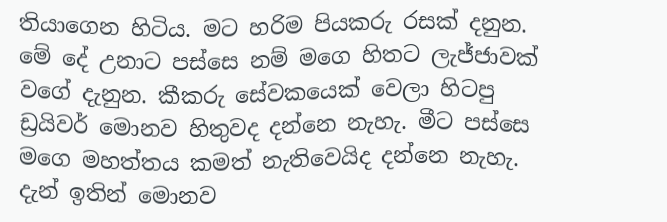තියාගෙන හිටිය. මට හරිම පියකරු රසක් දනුන.  මේ දේ උනාට පස්සෙ නම් මගෙ හිතට ලැජ්ජාවක් වගේ දැනුන. කීකරු සේවකයෙක් වෙලා හිටපු ඩ්‍රයිවර් මොනව හිතුවද දන්නෙ නැහැ. මීට පස්සෙ මගෙ මහත්තය කමත් නැතිවෙයිද දන්නෙ නැහැ. දැන් ඉතින් මොනව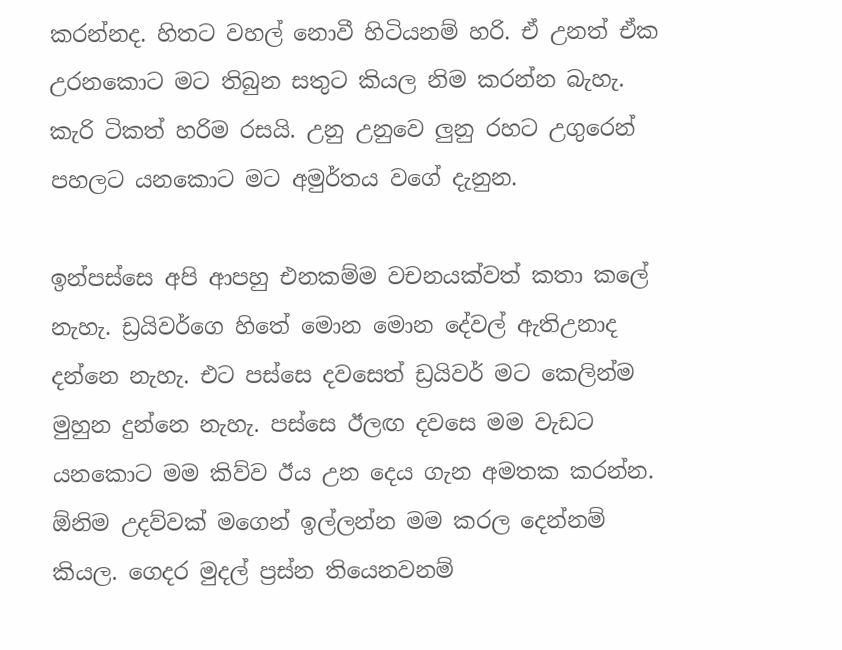කරන්නද. හිතට වහල් නොවී හිටියනම් හරි. ඒ උනත් ඒක උරනකොට මට තිබුන සතුට කියල නිම කරන්න බැහැ. කැරි ටිකත් හරිම රසයි. උනු උනුවෙ ලුනු රහට උගුරෙන් පහලට යනකොට මට අමුර්තය වගේ දැනුන.

ඉන්පස්සෙ අපි ආපහු එනකම්ම වචනයක්වත් කතා කලේ නැහැ. ඩ්‍රයිවර්ගෙ හිතේ මොන මොන දේවල් ඇතිඋනාද දන්නෙ නැහැ. එට පස්සෙ දවසෙත් ඩ්‍රයිවර් මට කෙලින්ම මුහුන දුන්නෙ නැහැ. පස්සෙ ඊලඟ දවසෙ මම වැඩට යනකොට මම කිව්ව ඊය උන දෙය ගැන අමතක කරන්න. ඕනිම උදව්වක් මගෙන් ඉල්ලන්න මම කරල දෙන්නම් කියල. ගෙදර මුදල් ප්‍රස්න තියෙනවනම්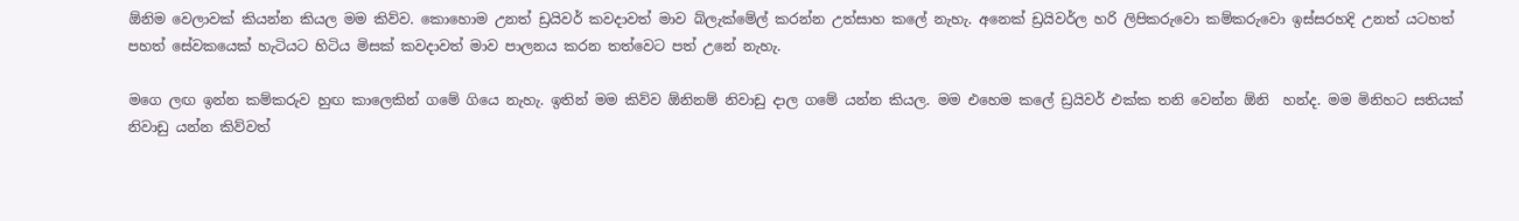ඕනිම වෙලාවක් කියන්න කියල මම කිව්ව. කොහොම උනත් ඩ්‍රයිවර් කවදාවත් මාව බ්ලැක්මේල් කරන්න උත්සාහ කලේ නැහැ. අනෙක් ඩ්‍රයිවර්ල හරි ලිපිකරුවො කම්කරුවො ඉස්සරහදි උනත් යටහත් පහත් සේවකයෙක් හැටියට හිටිය මිසක් කවදාවත් මාව පාලනය කරන තත්වෙට පත් උනේ නැහැ.

මගෙ ලඟ ඉන්න කම්කරුව හුඟ කාලෙකින් ගමේ ගියෙ නැහැ. ඉතින් මම කිව්ව ඕනිනම් නිවාඩු දාල ගමේ යන්න කියල. මම එහෙම කලේ ඩ්‍රයිවර් එක්ක තනි වෙන්න ඕනි  හන්ද. මම මිනිහට සතියක් නිවාඩු යන්න කිව්වත්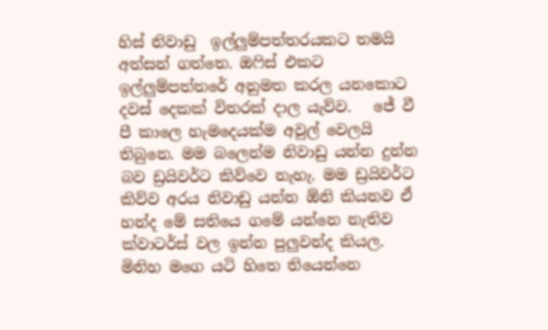හිස් නිවාඩු  ඉල්ලුම්පත්තරයකට තමයි අත්සන් ගත්තෙ. ඔෆිස් එකට ඉල්ලුම්පත්තරේ අනුමත කරල යනකොට දවස් දෙකක් විතරක් දාල යැව්ව.   ජේ වී පී කාලෙ හැමදෙයක්ම අවුල් වෙලයි තිබුනෙ. මම බලෙන්ම නිවාඩු යන්න දුන්න බව ඩ්‍රයිවර්ට කිව්වෙ නැහැ. මම ඩ්‍රයිවර්ට කිව්ව අරය නිවාඩු යන්න ඕනි කියනව ඒ හන්ද මේ සතියෙ ගමේ යන්නෙ නැතිව ක්වාටර්ස් වල ඉන්න පුලුවන්ද කියල. මිනිහ මගෙ යටි හිතෙ තියෙන්නෙ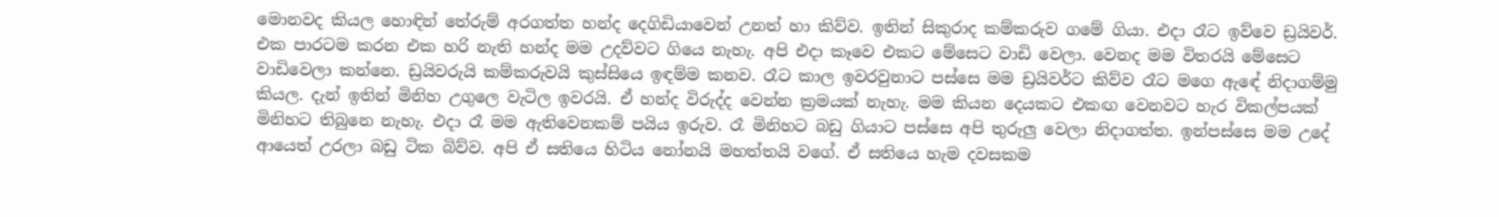මොනවද කියල හොඳින් තේරුම් අරගත්ත හන්ද දෙගිඩියාවෙන් උනත් හා කිව්ව. ඉතින් සිකුරාද කම්කරුව ගමේ ගියා. එදා රෑට ඉව්වෙ ඩ්‍රයිවර්. එක පාරටම කරන එක හරි නැති හන්ද මම උදව්වට ගියෙ නැහැ. අපි එදා කෑවෙ එකට මේසෙට වාඩි වෙලා. වෙනද මම විතරයි මේසෙට වාඩිවෙලා කන්නෙ. ඩ්‍රයිවරුයි කම්කරුවයි කුස්සියෙ ඉඳම්ම කනව. රෑට කාල ඉවරවුනාට පස්සෙ මම ඩ්‍රයිවර්ට කිව්ව රෑට මගෙ ඇඳේ නිදාගම්මු කියල. දැන් ඉතින් මිනිහ උගුලෙ වැටිල ඉවරයි. ඒ හන්ද විරුද්ද වෙන්න ක්‍රමයක් නැහැ. මම කියන දෙයකට එකඟ වෙනවට හැර විකල්පයක් මිනිහට තිබුනෙ නැහැ. එදා රෑ මම ඇතිවෙනකම් පයිය ඉරුව. රෑ මිනිහට බඩු ගියාට පස්සෙ අපි තුරුලු වෙලා නිදාගත්ත. ඉන්පස්සෙ මම උදේ ආයෙත් උරලා බඩු ටික බිව්ව. අපි ඒ සතියෙ හිටිය නෝනයි මහත්තයි වගේ. ඒ සතියෙ හැම දවසකම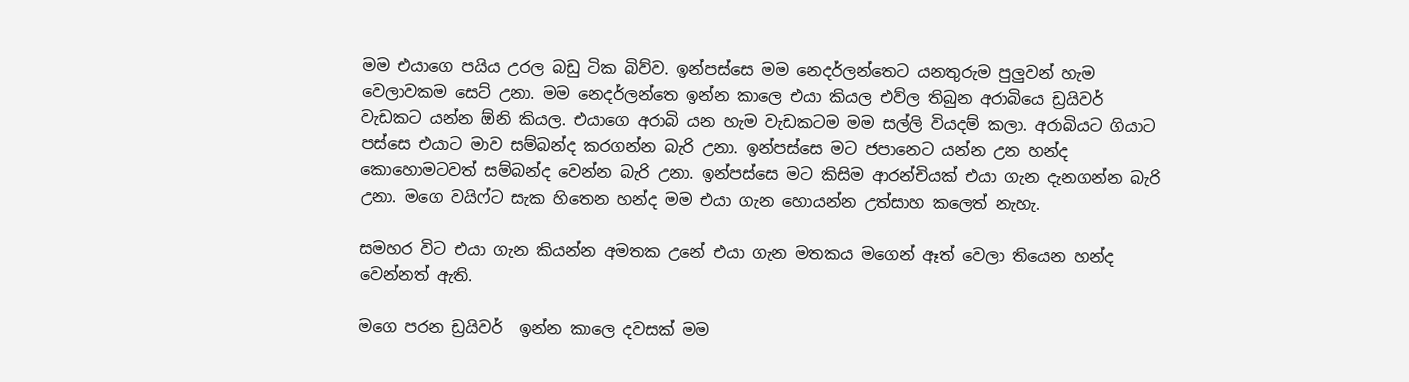මම එයාගෙ පයිය උරල බඩු ටික බිව්ව. ඉන්පස්සෙ මම නෙදර්ලන්තෙට යනතුරුම පුලුවන් හැම වෙලාවකම සෙට් උනා. මම නෙදර්ලන්තෙ ඉන්න කාලෙ එයා කියල එව්ල තිබුන අරාබියෙ ඩ්‍රයිවර් වැඩකට යන්න ඕනි කියල. එයාගෙ අරාබි යන හැම වැඩකටම මම සල්ලි වියදම් කලා. අරාබියට ගියාට පස්සෙ එයාට මාව සම්බන්ද කරගන්න බැරි උනා. ඉන්පස්සෙ මට ජපානෙට යන්න උන හන්ද කොහොමටවත් සම්බන්ද වෙන්න බැරි උනා. ඉන්පස්සෙ මට කිසිම ආරන්චියක් එයා ගැන දැනගන්න බැරි උනා. මගෙ වයිෆ්ට සැක හිතෙන හන්ද මම එයා ගැන හොයන්න උත්සාහ කලෙත් නැහැ.

සමහර විට එයා ගැන කියන්න අමතක උනේ එයා ගැන මතකය මගෙන් ඈත් වෙලා තියෙන හන්ද වෙන්නත් ඇති.

මගෙ පරන ඩ්‍රයිවර්  ඉන්න කාලෙ දවසක් මම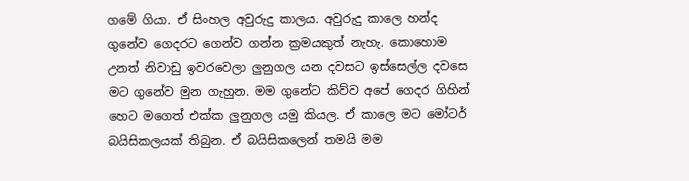ගමේ ගියා. ඒ සිංහල අවුරුදු කාලය. අවුරුදු කාලෙ හන්ද ගුනේව ගෙදරට ගෙන්ව ගන්න ක්‍රමයකුත් නැහැ. කොහොම උනත් නිවාඩු ඉවරවෙලා ලුනුගල යන දවසට ඉස්සෙල්ල දවසෙ මට ගුනේව මුන ගැහුන. මම ගුනේට කිව්ව අපේ ගෙදර ගිහින් හෙට මගෙත් එක්ක ලුනුගල යමු කියල. ඒ කාලෙ මට මෝටර් බයිසිකලයක් තිබුන. ඒ බයිසිකලෙන් තමයි මම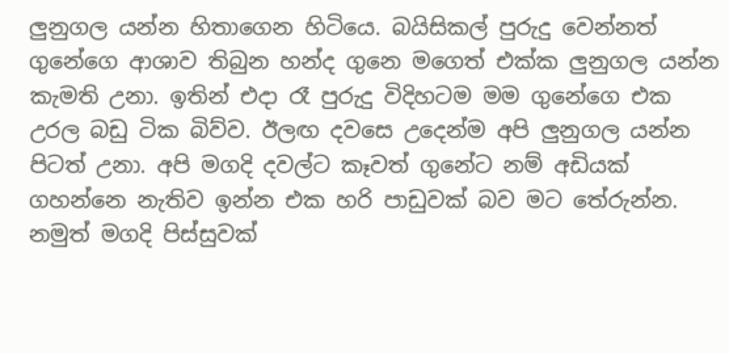ලුනුගල යන්න හිතාගෙන හිටියෙ. බයිසිකල් පුරුදු වෙන්නත් ගුනේගෙ ආශාව තිබුන හන්ද ගුනෙ මගෙත් එක්ක ලුනුගල යන්න කැමති උනා. ඉතින් එදා රෑ පුරුදු විදිහටම මම ගුනේගෙ එක උරල බඩු ටික බිව්ව. ඊලඟ දවසෙ උදෙන්ම අපි ලුනුගල යන්න පිටත් උනා. අපි මගදි දවල්ට කෑවත් ගුනේට නම් අඩියක් ගහන්නෙ නැතිව ඉන්න එක හරි පාඩුවක් බව මට තේරුන්න. නමුත් මගදි පිස්සුවක්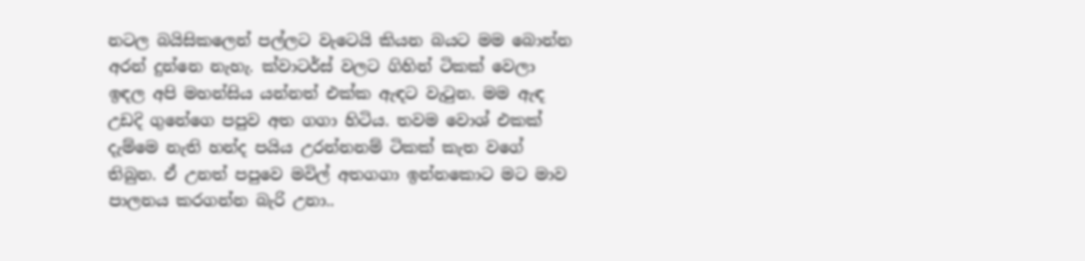නටල බයිසිකලෙන් පල්ලට වැටෙයි කියන බයට මම බොන්න අරන් දුන්නෙ නැහැ. ක්වාටර්ස් වලට ගිහින් ටිකක් වෙලා ඉඳල අපි මහන්සිය යන්නත් එක්ක ඇඳට වැටුන. මම ඇඳ උඩදි ගුනේගෙ පපුව අත ගගා හිටිය. තවම වොශ් එකක් දැම්මෙ නැති හන්ද පයිය උරන්නනම් ටිකක් කැත වගේ තිබුන. ඒ උනත් පපුවෙ මවිල් අතගගා ඉන්නකොට මට මාව පාලනය කරගන්න බැරි උනා..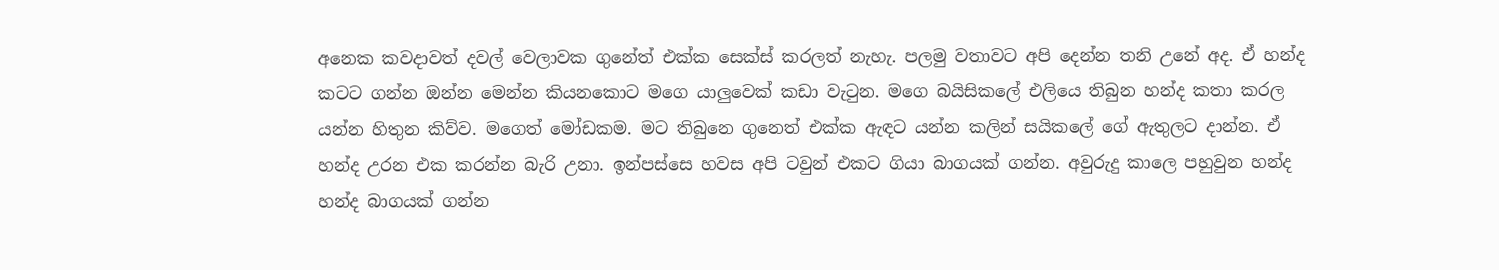අනෙක කවදාවත් දවල් වෙලාවක ගුනේත් එක්ක සෙක්ස් කරලත් නැහැ. පලමු වතාවට අපි දෙන්න තනි උනේ අද. ඒ හන්ද කටට ගන්න ඔන්න මෙන්න කියනකොට මගෙ යාලුවෙක් කඩා වැටුන. මගෙ බයිසිකලේ එලියෙ තිබුන හන්ද කතා කරල යන්න හිතුන කිව්ව. මගෙත් මෝඩකම. මට තිබුනෙ ගුනෙත් එක්ක ඇඳට යන්න කලින් සයිකලේ ගේ ඇතුලට දාන්න. ඒ හන්ද උරන එක කරන්න බැරි උනා. ඉන්පස්සෙ හවස අපි ටවුන් එකට ගියා බාගයක් ගන්න. අවුරුදු කාලෙ පහුවුන හන්ද හන්ද බාගයක් ගන්න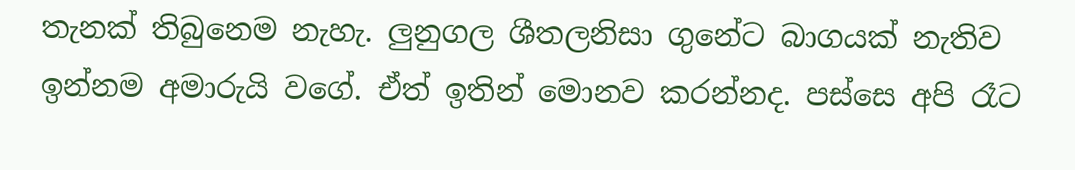තැනක් තිබුනෙම නැහැ. ලුනුගල ශීතලනිසා ගුනේට බාගයක් නැතිව ඉන්නම අමාරුයි වගේ. ඒත් ඉතින් මොනව කරන්නද. පස්සෙ අපි රෑට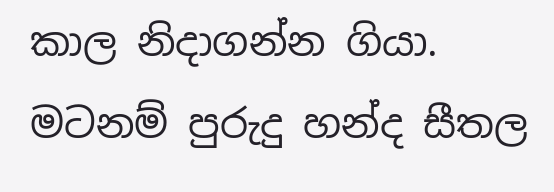කාල නිදාගන්න ගියා. මටනම් පුරුදු හන්ද සීතල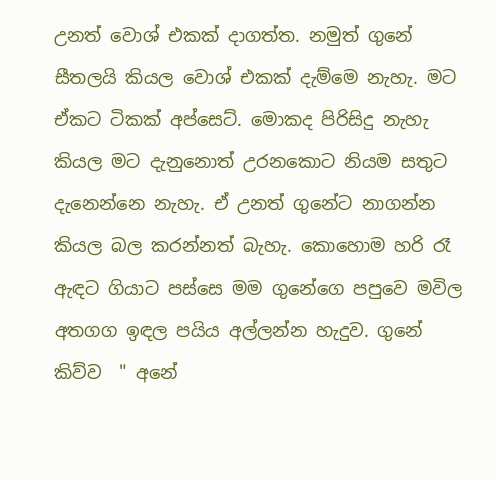උනත් වොශ් එකක් දාගත්ත. නමුත් ගුනේ සීතලයි කියල වොශ් එකක් දැම්මෙ නැහැ. මට ඒකට ටිකක් අප්සෙට්. මොකද පිරිසිදු නැහැ කියල මට දැනුනොත් උරනකොට නියම සතුට දැනෙන්නෙ නැහැ. ඒ උනත් ගුනේට නාගන්න කියල බල කරන්නත් බැහැ. කොහොම හරි රෑ ඇඳට ගියාට පස්සෙ මම ගුනේගෙ පපුවෙ මවිල  අතගග ඉඳල පයිය අල්ලන්න හැදුව. ගුනේ කිව්ව  " අනේ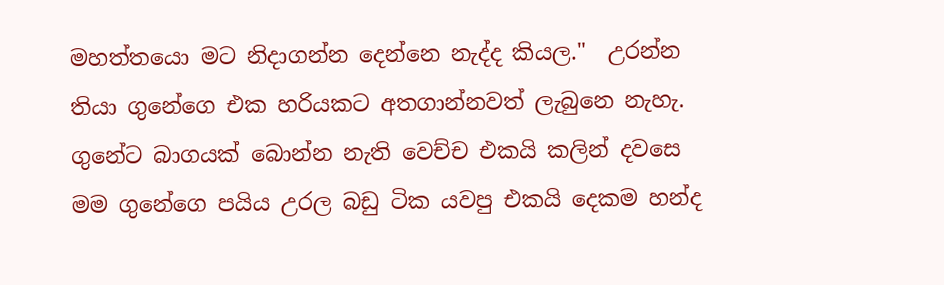මහත්තයො මට නිදාගන්න දෙන්නෙ නැද්ද කියල."  උරන්න තියා ගුනේගෙ එක හරියකට අතගාන්නවත් ලැබුනෙ නැහැ. ගුනේට බාගයක් බොන්න නැති වෙච්ච එකයි කලින් දවසෙ මම ගුනේගෙ පයිය උරල බඩු ටික යවපු එකයි දෙකම හන්ද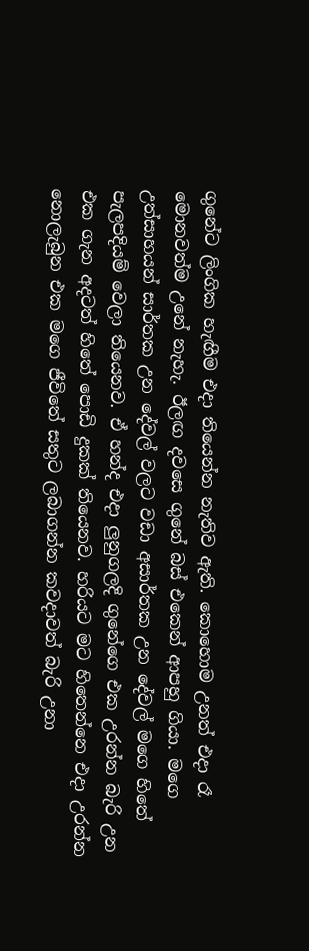ගුනේට ලිංගික හැඟීම එදා තියෙන්න නැතිව ඇති. කොහොම උනත් එදා රෑ මොනවත්ම උනේ නැහැ. ඊලඟ දවසෙ ගුනේ බස් එකෙන් ආපහු ගියා. මගෙ උත්සාහයන් සාර්තක උන දේවල් වලට වඩා අසාර්තක උන දේවල් මගෙ හිතේ පැලපදියම් වෙලා තියෙනව. ඒ හන්ද එදා ලුනුගලදි ගුනේගෙ එක උරන්න බැරි උන එක ගැන අදටත් හිතේ පොඩි දුකක් තියෙනව. හරියට මට හිතෙන්නෙ එදා උරන්න නොලැබුන එක මගෙ ජීවිතේ සතුට ලබාගන්න කවදාවත් බැරි උනා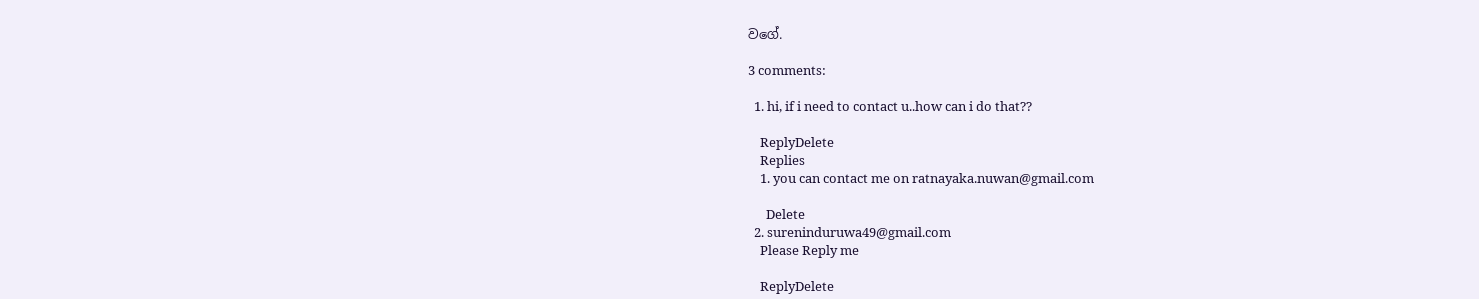වගේ.

3 comments:

  1. hi, if i need to contact u..how can i do that??

    ReplyDelete
    Replies
    1. you can contact me on ratnayaka.nuwan@gmail.com

      Delete
  2. sureninduruwa49@gmail.com
    Please Reply me

    ReplyDelete